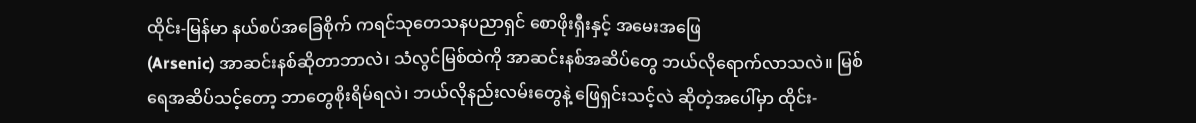ထိုင်း-မြန်မာ နယ်စပ်အခြေစိုက် ကရင်သုတေသနပညာရှင် စောဖိုးရှီးနှင့် အမေးအဖြေ
(Arsenic) အာဆင်းနစ်ဆိုတာဘာလဲ၊ သံလွင်မြစ်ထဲကို အာဆင်းနစ်အဆိပ်တွေ ဘယ်လိုရောက်လာသလဲ။ မြစ်ရေအဆိပ်သင့်တော့ ဘာတွေစိုးရိမ်ရလဲ၊ ဘယ်လိုနည်းလမ်းတွေနဲ့ ဖြေရှင်းသင့်လဲ ဆိုတဲ့အပေါ်မှာ ထိုင်း-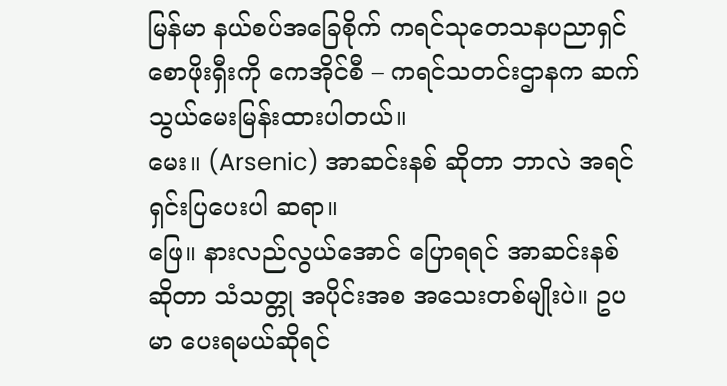မြန်မာ နယ်စပ်အခြေစိုက် ကရင်သုတေသနပညာရှင် စောဖိုးရှီးကို ကေအိုင်စီ – ကရင်သတင်းဌာနက ဆက်သွယ်မေးမြန်းထားပါတယ်။
မေး။ (Arsenic) အာဆင်းနစ် ဆိုတာ ဘာလဲ အရင်ရှင်းပြပေးပါ ဆရာ။
ဖြေ။ နားလည်လွယ်အောင် ပြောရရင် အာဆင်းနစ်ဆိုတာ သံသတ္တု အပိုင်းအစ အသေးတစ်မျိုးပဲ။ ဥပမာ ပေးရမယ်ဆိုရင်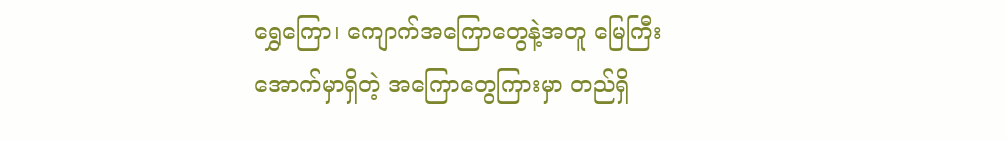ရွှေကြော၊ ကျောက်အကြောတွေနဲ့အတူ မြေကြီးအောက်မှာရှိတဲ့ အကြောတွေကြားမှာ တည်ရှိ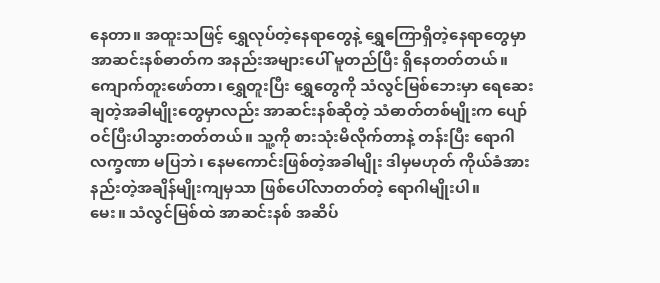နေတာ။ အထူးသဖြင့် ရွှေလုပ်တဲ့နေရာတွေနဲ့ ရွှေကြောရှိတဲ့နေရာတွေမှာ အာဆင်းနစ်ဓာတ်က အနည်းအများပေါ် မူတည်ပြီး ရှိနေတတ်တယ်။
ကျောက်တူးဖော်တာ၊ ရွှေတူးပြီး ရွှေတွေကို သံလွင်မြစ်ဘေးမှာ ရေဆေးချတဲ့အခါမျိုးတွေမှာလည်း အာဆင်းနစ်ဆိုတဲ့ သံဓာတ်တစ်မျိုးက ပျော်ဝင်ပြီးပါသွားတတ်တယ်။ သူ့ကို စားသုံးမိလိုက်တာနဲ့ တန်းပြီး ရောဂါလက္ခဏာ မပြဘဲ၊ နေမကောင်းဖြစ်တဲ့အခါမျိုး ဒါမှမဟုတ် ကိုယ်ခံအားနည်းတဲ့အချိန်မျိုးကျမှသာ ဖြစ်ပေါ်လာတတ်တဲ့ ရောဂါမျိုးပါ။
မေး။ သံလွင်မြစ်ထဲ အာဆင်းနစ် အဆိပ်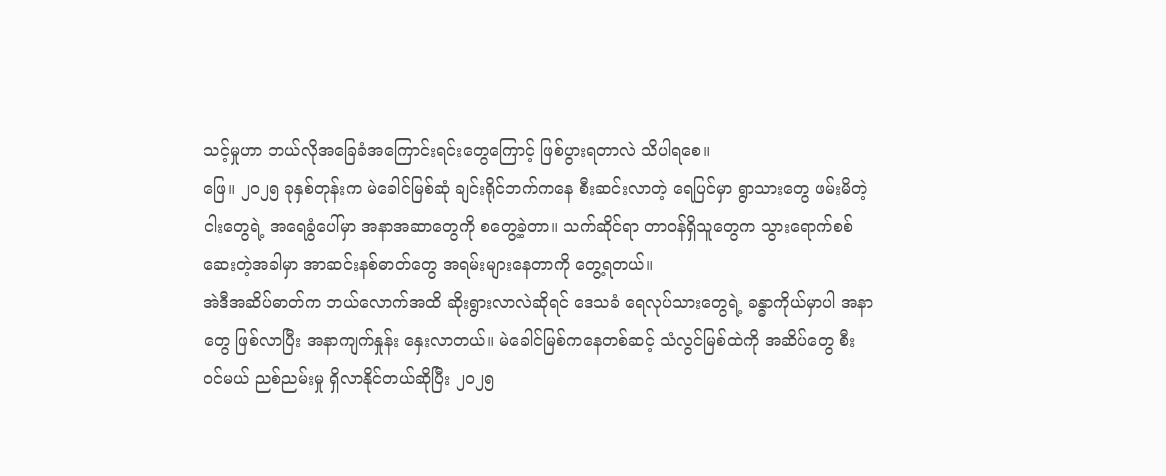သင့်မှုဟာ ဘယ်လိုအခြေခံအကြောင်းရင်းတွေကြောင့် ဖြစ်ပွားရတာလဲ သိပါရစေ။
ဖြေ။ ၂၀၂၅ ခုနှစ်တုန်းက မဲခေါင်မြစ်ဆုံ ချင်းရိုင်ဘက်ကနေ စီးဆင်းလာတဲ့ ရေပြင်မှာ ရွာသားတွေ ဖမ်းမိတဲ့ ငါးတွေရဲ့ အရေခွံပေါ်မှာ အနာအဆာတွေကို စတွေ့ခဲ့တာ။ သက်ဆိုင်ရာ တာဝန်ရှိသူတွေက သွားရောက်စစ်ဆေးတဲ့အခါမှာ အာဆင်းနစ်ဓာတ်တွေ အရမ်းများနေတာကို တွေ့ရတယ်။
အဲဒီအဆိပ်ဓာတ်က ဘယ်လောက်အထိ ဆိုးရွားလာလဲဆိုရင် ဒေသခံ ရေလုပ်သားတွေရဲ့ ခန္ဓာကိုယ်မှာပါ အနာတွေ ဖြစ်လာပြီး အနာကျက်နှုန်း နှေးလာတယ်။ မဲခေါင်မြစ်ကနေတစ်ဆင့် သံလွင်မြစ်ထဲကို အဆိပ်တွေ စီးဝင်မယ် ညစ်ညမ်းမှု ရှိလာနိုင်တယ်ဆိုပြီး ၂၀၂၅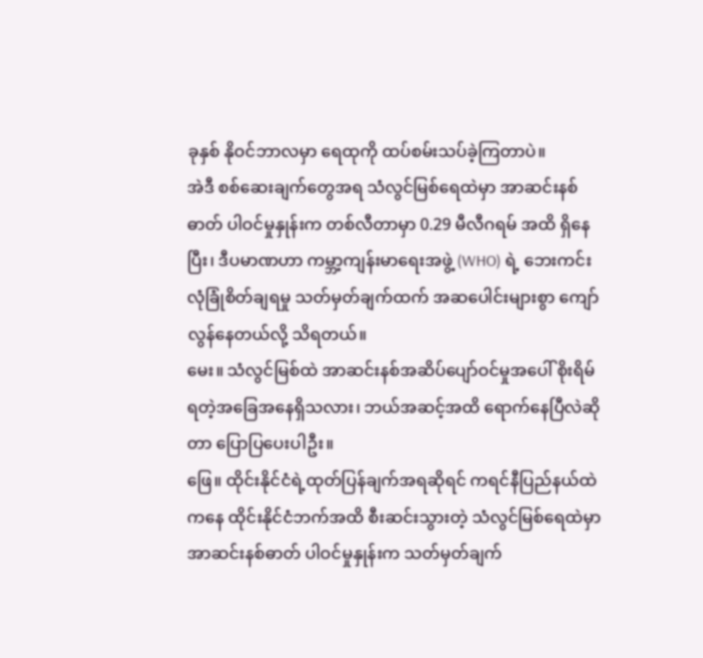ခုနှစ် နိုဝင်ဘာလမှာ ရေထုကို ထပ်စမ်းသပ်ခဲ့ကြတာပဲ။
အဲဒီ စစ်ဆေးချက်တွေအရ သံလွင်မြစ်ရေထဲမှာ အာဆင်းနစ်ဓာတ် ပါဝင်မှုနှုန်းက တစ်လီတာမှာ 0.29 မီလီဂရမ် အထိ ရှိနေပြီး၊ ဒီပမာဏဟာ ကမ္ဘာ့ကျန်းမာရေးအဖွဲ့ (WHO) ရဲ့ ဘေးကင်းလုံခြုံစိတ်ချရမှု သတ်မှတ်ချက်ထက် အဆပေါင်းများစွာ ကျော်လွန်နေတယ်လို့ သိရတယ်။
မေး။ သံလွင်မြစ်ထဲ အာဆင်းနစ်အဆိပ်ပျော်ဝင်မှုအပေါ် စိုးရိမ်ရတဲ့အခြေအနေရှိသလား၊ ဘယ်အဆင့်အထိ ရောက်နေပြီလဲဆိုတာ ပြောပြပေးပါဦး။
ဖြေ။ ထိုင်းနိုင်ငံရဲ့ထုတ်ပြန်ချက်အရဆိုရင် ကရင်နီပြည်နယ်ထဲကနေ ထိုင်းနိုင်ငံဘက်အထိ စီးဆင်းသွားတဲ့ သံလွင်မြစ်ရေထဲမှာ အာဆင်းနစ်ဓာတ် ပါဝင်မှုနှုန်းက သတ်မှတ်ချက်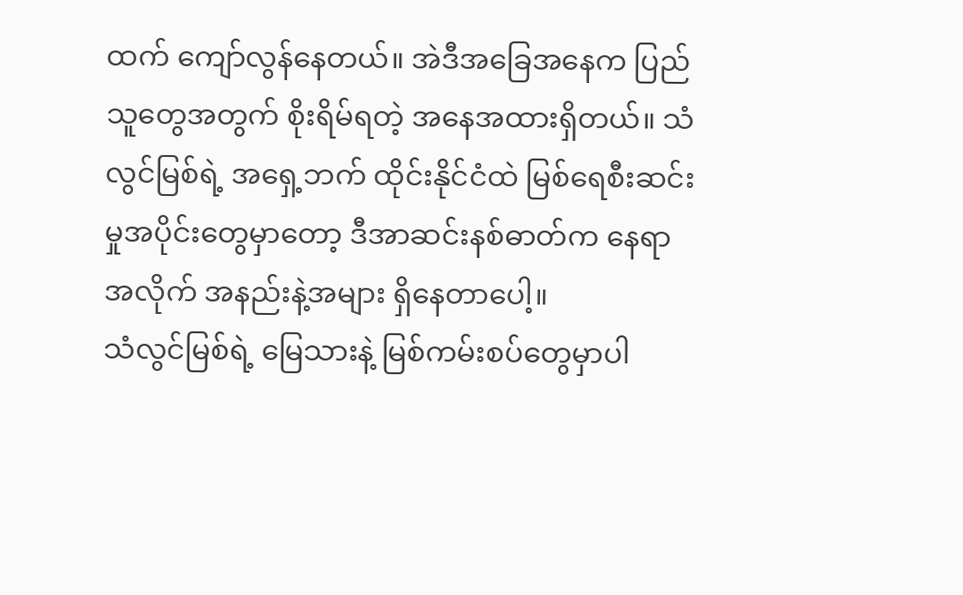ထက် ကျော်လွန်နေတယ်။ အဲဒီအခြေအနေက ပြည်သူတွေအတွက် စိုးရိမ်ရတဲ့ အနေအထားရှိတယ်။ သံလွင်မြစ်ရဲ့ အရှေ့ဘက် ထိုင်းနိုင်ငံထဲ မြစ်ရေစီးဆင်းမှုအပိုင်းတွေမှာတော့ ဒီအာဆင်းနစ်ဓာတ်က နေရာအလိုက် အနည်းနဲ့အများ ရှိနေတာပေါ့။
သံလွင်မြစ်ရဲ့ မြေသားနဲ့ မြစ်ကမ်းစပ်တွေမှာပါ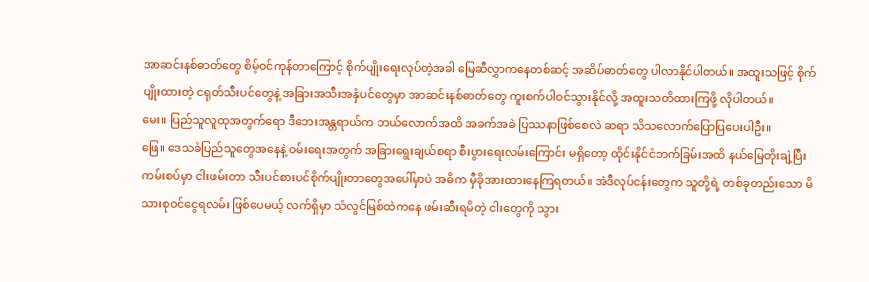အာဆင်းနစ်ဓာတ်တွေ စိမ့်ဝင်ကုန်တာကြောင့် စိုက်ပျိုးရေးလုပ်တဲ့အခါ မြေဆီလွှာကနေတစ်ဆင့် အဆိပ်ဓာတ်တွေ ပါလာနိုင်ပါတယ်။ အထူးသဖြင့် စိုက်ပျိုးထားတဲ့ ငရုတ်သီးပင်တွေနဲ့ အခြားအသီးအနှံပင်တွေမှာ အာဆင်းနစ်ဓာတ်တွေ ကူးစက်ပါဝင်သွားနိုင်လို့ အထူးသတိထားကြဖို့ လိုပါတယ်။
မေး။ ပြည်သူလူထုအတွက်ရော ဒီဘေးအန္တရာယ်က ဘယ်လောက်အထိ အခက်အခဲ ပြဿနာဖြစ်စေလဲ ဆရာ သိသလောက်ပြောပြပေးပါဦး။
ဖြေ။ ဒေသခံပြည်သူတွေအနေနဲ့ ဝမ်းရေးအတွက် အခြားရွေးချယ်စရာ စီးပွားရေးလမ်းကြောင်း မရှိတော့ ထိုင်းနိုင်ငံဘက်ခြမ်းအထိ နယ်မြေတိုးချဲ့ပြီး ကမ်းစပ်မှာ ငါးဖမ်းတာ သီးပင်စားပင်စိုက်ပျိုးတာတွေအပေါ်မှာပဲ အဓိက မှီခိုအားထားနေကြရတယ်။ အဲဒီလုပ်ငန်းတွေက သူတို့ရဲ့ တစ်ခုတည်းသော မိသားစုဝင်ငွေရလမ်း ဖြစ်ပေမယ့် လက်ရှိမှာ သံလွင်မြစ်ထဲကနေ ဖမ်းဆီးရမိတဲ့ ငါးတွေကို သွား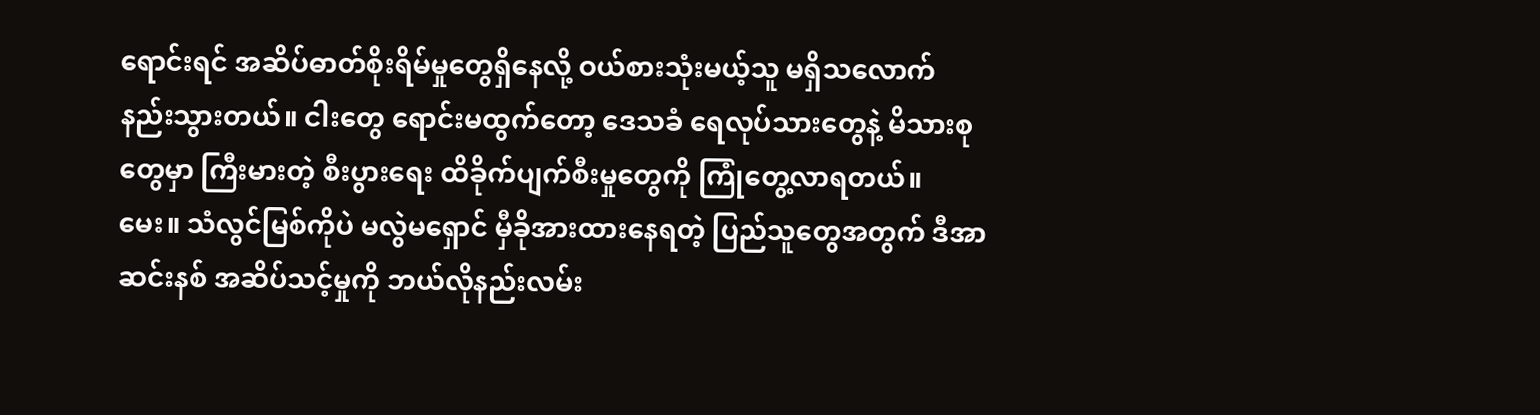ရောင်းရင် အဆိပ်ဓာတ်စိုးရိမ်မှုတွေရှိနေလို့ ဝယ်စားသုံးမယ့်သူ မရှိသလောက် နည်းသွားတယ်။ ငါးတွေ ရောင်းမထွက်တော့ ဒေသခံ ရေလုပ်သားတွေနဲ့ မိသားစုတွေမှာ ကြီးမားတဲ့ စီးပွားရေး ထိခိုက်ပျက်စီးမှုတွေကို ကြုံတွေ့လာရတယ်။
မေး။ သံလွင်မြစ်ကိုပဲ မလွဲမရှောင် မှီခိုအားထားနေရတဲ့ ပြည်သူတွေအတွက် ဒီအာဆင်းနစ် အဆိပ်သင့်မှုကို ဘယ်လိုနည်းလမ်း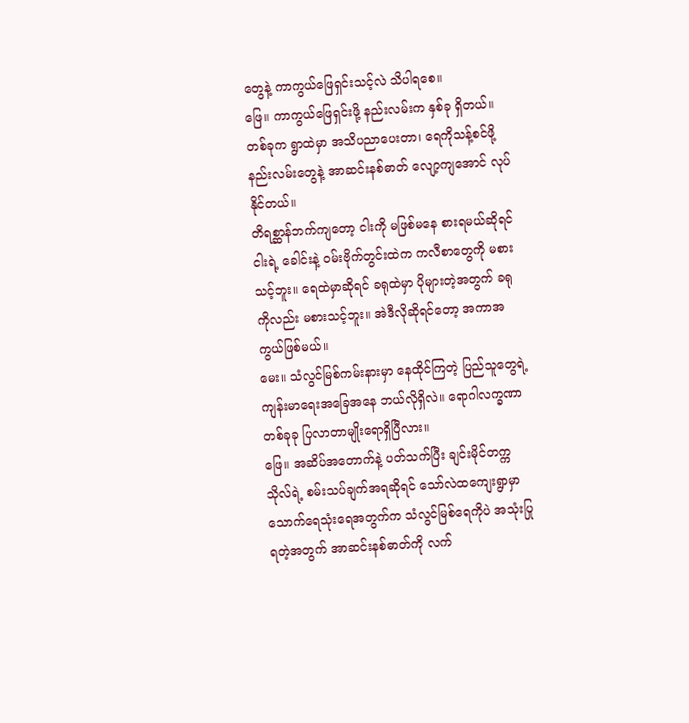တွေနဲ့ ကာကွယ်ဖြေရှင်းသင့်လဲ သိပါရစေ။
ဖြေ။ ကာကွယ်ဖြေရှင်းဖို့ နည်းလမ်းက နှစ်ခု ရှိတယ်။ တစ်ခုက ရွာထဲမှာ အသိပညာပေးတာ၊ ရေကိုသန့်စင်ဖို့ နည်းလမ်းတွေနဲ့ အာဆင်းနစ်ဓာတ် လျော့ကျအောင် လုပ်နိုင်တယ်။
တိရစ္ဆာန်ဘက်ကျတော့ ငါးကို မဖြစ်မနေ စားရမယ်ဆိုရင် ငါးရဲ့ ခေါင်းနဲ့ ဝမ်းဗိုက်တွင်းထဲက ကလီစာတွေကို မစားသင့်ဘူး။ ရေထဲမှာဆိုရင် ခရုထဲမှာ ပိုများတဲ့အတွက် ခရုကိုလည်း မစားသင့်ဘူး။ အဲဒီလိုဆိုရင်တော့ အကာအကွယ်ဖြစ်မယ်။
မေး။ သံလွင်မြစ်ကမ်းနားမှာ နေထိုင်ကြတဲ့ ပြည်သူတွေရဲ့ ကျန်းမာရေးအခြေအနေ ဘယ်လိုရှိလဲ။ ရောဂါလက္ခဏာတစ်ခုခု ပြလာတာမျိုးရောရှိပြီလား။
ဖြေ။ အဆိပ်အတောက်နဲ့ ပတ်သက်ပြီး ချင်းမိုင်တက္ကသိုလ်ရဲ့ စမ်းသပ်ချက်အရဆိုရင် သော်လဲထကျေးရွာမှာ သောက်ရေသုံးရေအတွက်က သံလွင်မြစ်ရေကိုပဲ အသုံးပြုရတဲ့အတွက် အာဆင်းနစ်ဓာတ်ကို လက်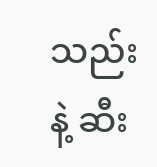သည်းနဲ့ ဆီး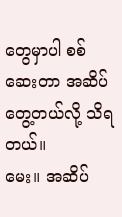တွေမှာပါ စစ်ဆေးတာ အဆိပ်တွေ့တယ်လို့ သိရတယ်။
မေး။ အဆိပ်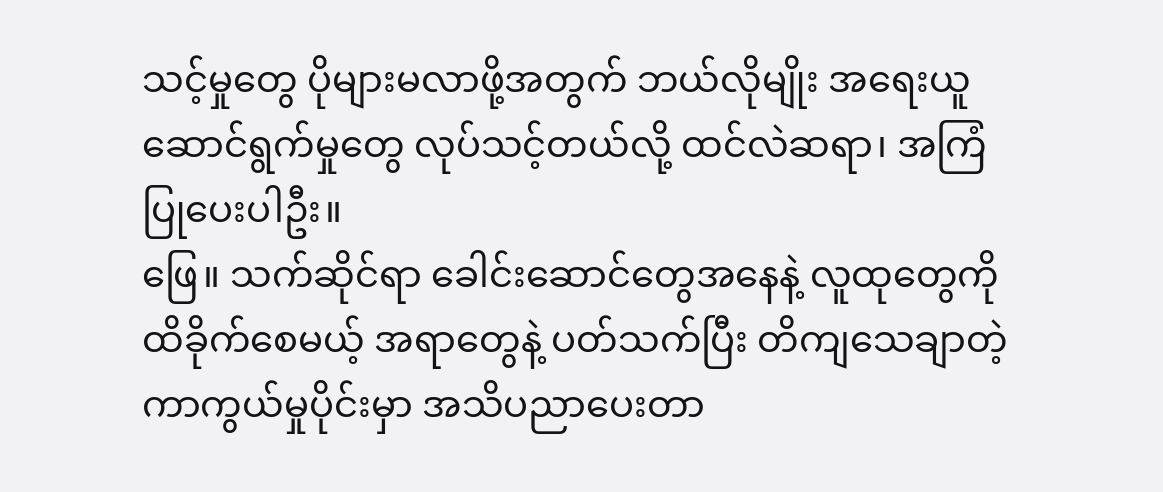သင့်မှုတွေ ပိုများမလာဖို့အတွက် ဘယ်လိုမျိုး အရေးယူဆောင်ရွက်မှုတွေ လုပ်သင့်တယ်လို့ ထင်လဲဆရာ၊ အကြံပြုပေးပါဦး။
ဖြေ။ သက်ဆိုင်ရာ ခေါင်းဆောင်တွေအနေနဲ့ လူထုတွေကို ထိခိုက်စေမယ့် အရာတွေနဲ့ ပတ်သက်ပြီး တိကျသေချာတဲ့ ကာကွယ်မှုပိုင်းမှာ အသိပညာပေးတာ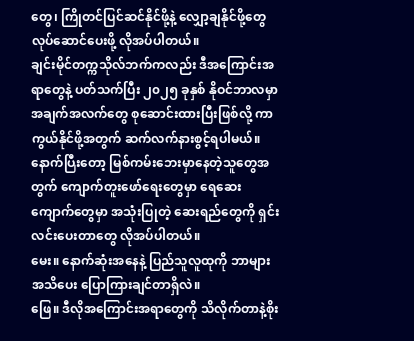တွေ၊ ကြိုတင်ပြင်ဆင်နိုင်ဖို့နဲ့ လျှော့ချနိုင်ဖို့တွေ လုပ်ဆောင်ပေးဖို့ လိုအပ်ပါတယ်။
ချင်းမိုင်တက္ကသိုလ်ဘက်ကလည်း ဒီအကြောင်းအရာတွေနဲ့ ပတ်သက်ပြီး ၂၀၂၅ ခုနှစ် နိုဝင်ဘာလမှာ အချက်အလက်တွေ စုဆောင်းထားပြီးဖြစ်လို့ ကာကွယ်နိုင်ဖို့အတွက် ဆက်လက်နားစွင့်ရပါမယ်။ နောက်ပြီးတော့ မြစ်ကမ်းဘေးမှာနေတဲ့သူတွေအတွက် ကျောက်တူးဖော်ရေးတွေမှာ ရေဆေးကျောက်တွေမှာ အသုံးပြုတဲ့ ဆေးရည်တွေကို ရှင်းလင်းပေးတာတွေ လိုအပ်ပါတယ်။
မေး။ နောက်ဆုံးအနေနဲ့ ပြည်သူလူထုကို ဘာများ အသိပေး ပြောကြားချင်တာရှိလဲ။
ဖြေ။ ဒီလိုအကြောင်းအရာတွေကို သိလိုက်တာနဲ့စိုး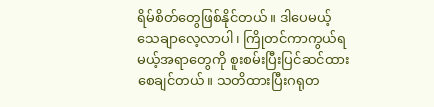ရိမ်စိတ်တွေဖြစ်နိုင်တယ်။ ဒါပေမယ့် သေချာလေ့လာပါ၊ ကြိုတင်ကာကွယ်ရမယ့်အရာတွေကို စူးစမ်းပြီးပြင်ဆင်ထားစေချင်တယ်။ သတိထားပြီးဂရုတ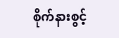စိုက်နားစွင့်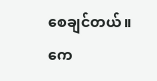စေချင်တယ်။
ကေ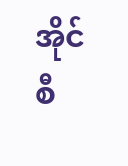အိုင်စီ